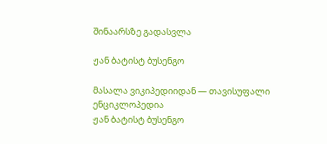შინაარსზე გადასვლა

ჟან ბატისტ ბუსენგო

მასალა ვიკიპედიიდან — თავისუფალი ენციკლოპედია
ჟან ბატისტ ბუსენგო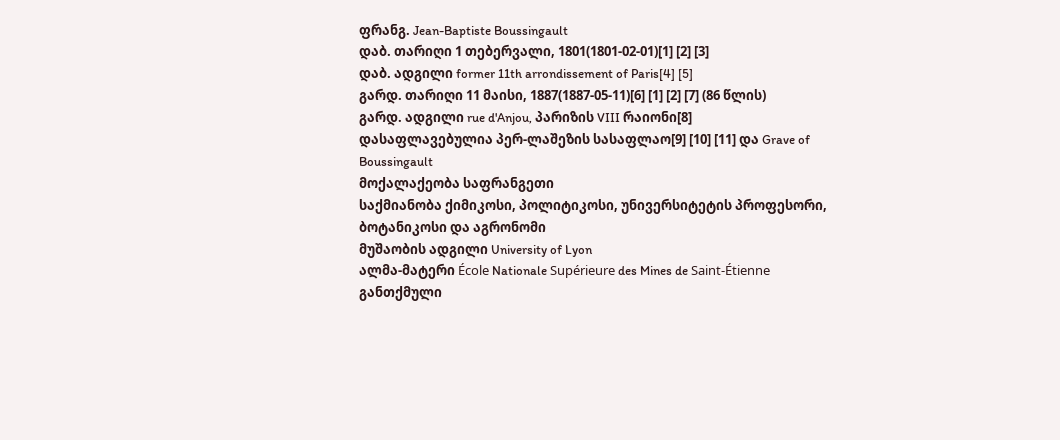ფრანგ. Jean-Baptiste Boussingault
დაბ. თარიღი 1 თებერვალი, 1801(1801-02-01)[1] [2] [3]
დაბ. ადგილი former 11th arrondissement of Paris[4] [5]
გარდ. თარიღი 11 მაისი, 1887(1887-05-11)[6] [1] [2] [7] (86 წლის)
გარდ. ადგილი rue d'Anjou, პარიზის VIII რაიონი[8]
დასაფლავებულია პერ-ლაშეზის სასაფლაო[9] [10] [11] და Grave of Boussingault
მოქალაქეობა საფრანგეთი
საქმიანობა ქიმიკოსი, პოლიტიკოსი, უნივერსიტეტის პროფესორი, ბოტანიკოსი და აგრონომი
მუშაობის ადგილი University of Lyon
ალმა-მატერი École Nationale Supérieure des Mines de Saint-Étienne
განთქმული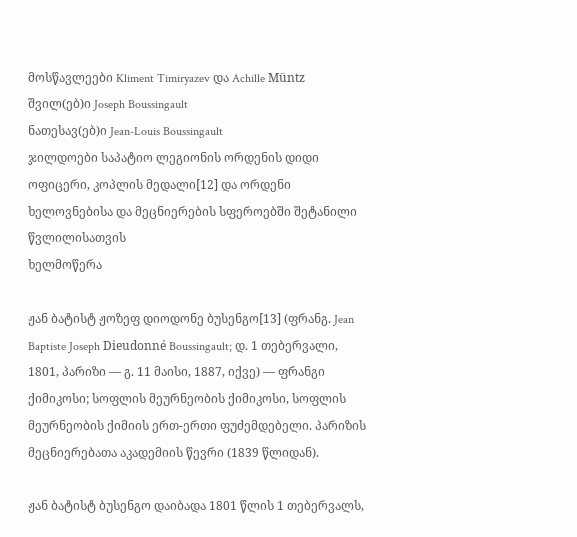მოსწავლეები Kliment Timiryazev და Achille Müntz
შვილ(ებ)ი Joseph Boussingault
ნათესავ(ებ)ი Jean-Louis Boussingault
ჯილდოები საპატიო ლეგიონის ორდენის დიდი ოფიცერი, კოპლის მედალი[12] და ორდენი ხელოვნებისა და მეცნიერების სფეროებში შეტანილი წვლილისათვის
ხელმოწერა

ჟან ბატისტ ჟოზეფ დიოდონე ბუსენგო[13] (ფრანგ. Jean Baptiste Joseph Dieudonné Boussingault; დ. 1 თებერვალი, 1801, პარიზი — გ. 11 მაისი, 1887, იქვე) — ფრანგი ქიმიკოსი; სოფლის მეურნეობის ქიმიკოსი, სოფლის მეურნეობის ქიმიის ერთ-ერთი ფუძემდებელი. პარიზის მეცნიერებათა აკადემიის წევრი (1839 წლიდან).

ჟან ბატისტ ბუსენგო დაიბადა 1801 წლის 1 თებერვალს,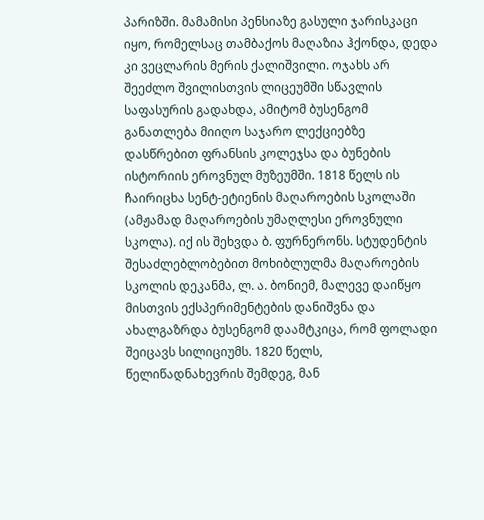პარიზში. მამამისი პენსიაზე გასული ჯარისკაცი იყო, რომელსაც თამბაქოს მაღაზია ჰქონდა, დედა კი ვეცლარის მერის ქალიშვილი. ოჯახს არ შეეძლო შვილისთვის ლიცეუმში სწავლის საფასურის გადახდა, ამიტომ ბუსენგომ განათლება მიიღო საჯარო ლექციებზე დასწრებით ფრანსის კოლეჯსა და ბუნების ისტორიის ეროვნულ მუზეუმში. 1818 წელს ის ჩაირიცხა სენტ-ეტიენის მაღაროების სკოლაში (ამჟამად მაღაროების უმაღლესი ეროვნული სკოლა). იქ ის შეხვდა ბ. ფურნერონს. სტუდენტის შესაძლებლობებით მოხიბლულმა მაღაროების სკოლის დეკანმა, ლ. ა. ბონიემ, მალევე დაიწყო მისთვის ექსპერიმენტების დანიშვნა და ახალგაზრდა ბუსენგომ დაამტკიცა, რომ ფოლადი შეიცავს სილიციუმს. 1820 წელს, წელიწადნახევრის შემდეგ, მან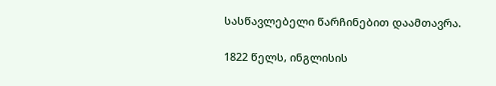სასწავლებელი წარჩინებით დაამთავრა.

1822 წელს, ინგლისის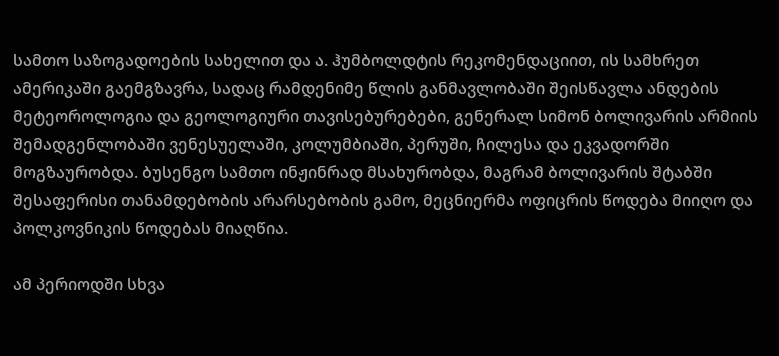სამთო საზოგადოების სახელით და ა. ჰუმბოლდტის რეკომენდაციით, ის სამხრეთ ამერიკაში გაემგზავრა, სადაც რამდენიმე წლის განმავლობაში შეისწავლა ანდების მეტეოროლოგია და გეოლოგიური თავისებურებები, გენერალ სიმონ ბოლივარის არმიის შემადგენლობაში ვენესუელაში, კოლუმბიაში, პერუში, ჩილესა და ეკვადორში მოგზაურობდა. ბუსენგო სამთო ინჟინრად მსახურობდა, მაგრამ ბოლივარის შტაბში შესაფერისი თანამდებობის არარსებობის გამო, მეცნიერმა ოფიცრის წოდება მიიღო და პოლკოვნიკის წოდებას მიაღწია.

ამ პერიოდში სხვა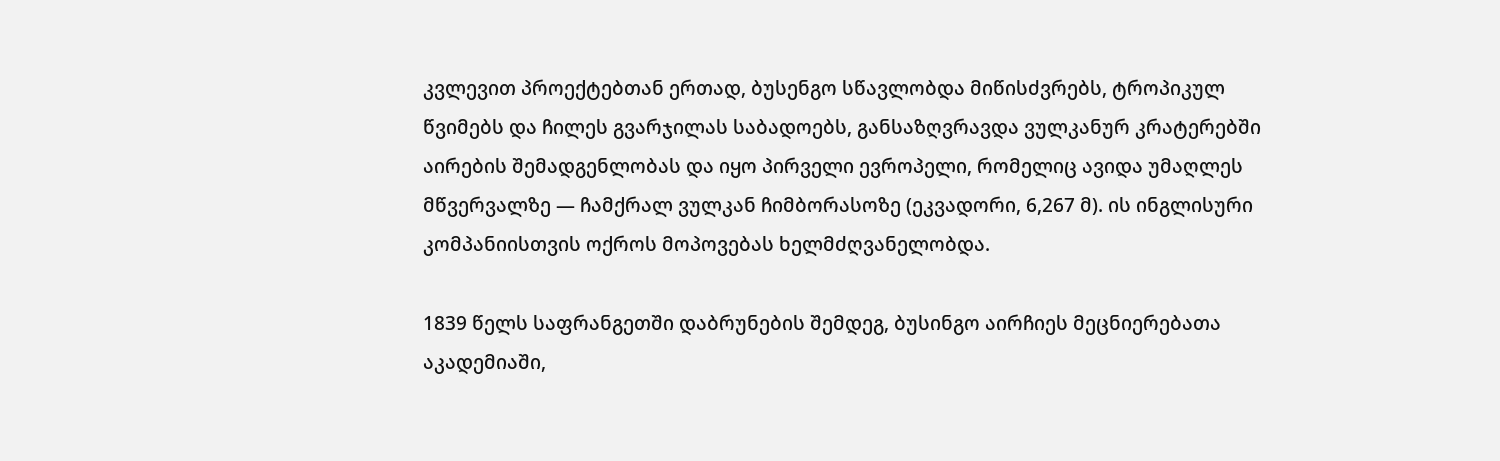კვლევით პროექტებთან ერთად, ბუსენგო სწავლობდა მიწისძვრებს, ტროპიკულ წვიმებს და ჩილეს გვარჯილას საბადოებს, განსაზღვრავდა ვულკანურ კრატერებში აირების შემადგენლობას და იყო პირველი ევროპელი, რომელიც ავიდა უმაღლეს მწვერვალზე — ჩამქრალ ვულკან ჩიმბორასოზე (ეკვადორი, 6,267 მ). ის ინგლისური კომპანიისთვის ოქროს მოპოვებას ხელმძღვანელობდა.

1839 წელს საფრანგეთში დაბრუნების შემდეგ, ბუსინგო აირჩიეს მეცნიერებათა აკადემიაში,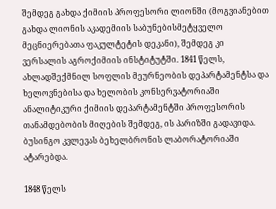შემდეგ გახდა ქიმიის პროფესორი ლიონში (მოგვიანებით გახდა ლიონის აკადემიის საბუნებისმეტყველო მეცნიერებათა ფაკულტეტის დეკანი), შემდეგ კი ვერსალის აგროქიმიის ინსტიტუტში. 1841 წელს, ახლადშექმნილ სოფლის მეურნეობის დეპარტამენტსა და ხელოვნებისა და ხელობის კონსერვატორიაში ანალიტიკური ქიმიის დეპარტამენტში პროფესორის თანამდებობის მიღების შემდეგ, ის პარიზში გადავიდა. ბუსინგო კვლევას ბეხელბრონის ლაბორატორიაში ატარებდა.

1848 წელს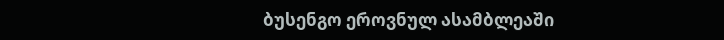ბუსენგო ეროვნულ ასამბლეაში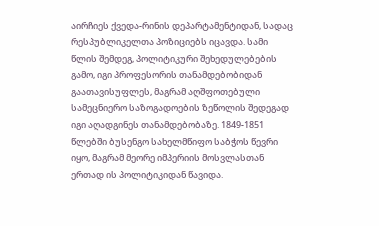აირჩიეს ქვედა-რინის დეპარტამენტიდან, სადაც რესპუბლიკელთა პოზიციებს იცავდა. სამი წლის შემდეგ, პოლიტიკური შეხედულებების გამო, იგი პროფესორის თანამდებობიდან გაათავისუფლეს, მაგრამ აღშფოთებული სამეცნიერო საზოგადოების ზეწოლის შედეგად იგი აღადგინეს თანამდებობაზე. 1849-1851 წლებში ბუსენგო სახელმწიფო საბჭოს წევრი იყო, მაგრამ მეორე იმპერიის მოსვლასთან ერთად ის პოლიტიკიდან წავიდა.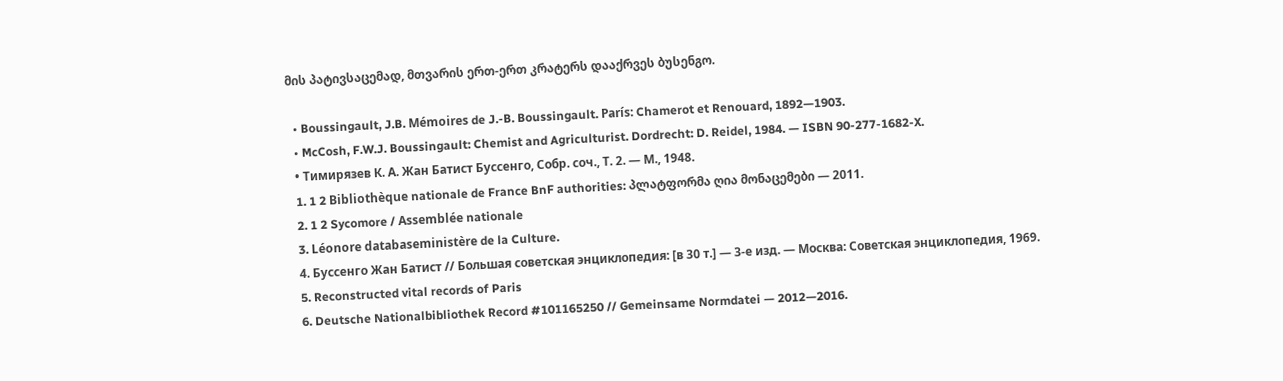მის პატივსაცემად, მთვარის ერთ-ერთ კრატერს დააქრვეს ბუსენგო.

  • Boussingault, J.B. Mémoires de J.-B. Boussingault. París: Chamerot et Renouard, 1892—1903.
  • McCosh, F.W.J. Boussingault: Chemist and Agriculturist. Dordrecht: D. Reidel, 1984. — ISBN 90-277-1682-X.
  • Тимирязев К. А. Жан Батист Буссенго, Собр. соч., Т. 2. — М., 1948.
  1. 1 2 Bibliothèque nationale de France BnF authorities: პლატფორმა ღია მონაცემები — 2011.
  2. 1 2 Sycomore / Assemblée nationale
  3. Léonore databaseministère de la Culture.
  4. Буссенго Жан Батист // Большая советская энциклопедия: [в 30 т.] — 3-е изд. — Москва: Советская энциклопедия, 1969.
  5. Reconstructed vital records of Paris
  6. Deutsche Nationalbibliothek Record #101165250 // Gemeinsame Normdatei — 2012—2016.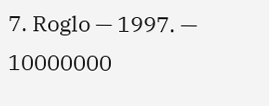7. Roglo — 1997. — 10000000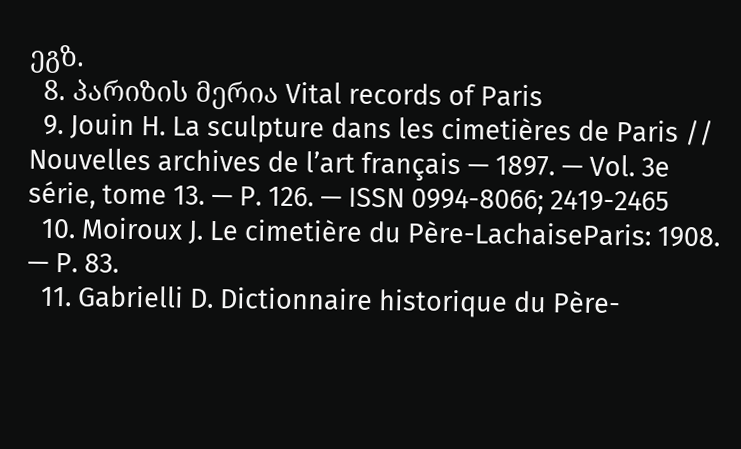ეგზ.
  8. პარიზის მერია Vital records of Paris
  9. Jouin H. La sculpture dans les cimetières de Paris // Nouvelles archives de l’art français — 1897. — Vol. 3e série, tome 13. — P. 126. — ISSN 0994-8066; 2419-2465
  10. Moiroux J. Le cimetière du Père-LachaiseParis: 1908. — P. 83.
  11. Gabrielli D. Dictionnaire historique du Père-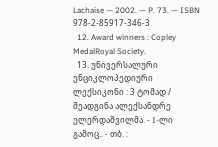Lachaise — 2002. — P. 73. — ISBN 978-2-85917-346-3
  12. Award winners : Copley MedalRoyal Society.
  13. უნივერსალური ენციკლოპედიური ლექსიკონი : 3 ტომად / შეადგინა ალექსანდრე ელერდაშვილმა. - I-ლი გამოც.. - თბ. :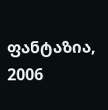ფანტაზია, 2006